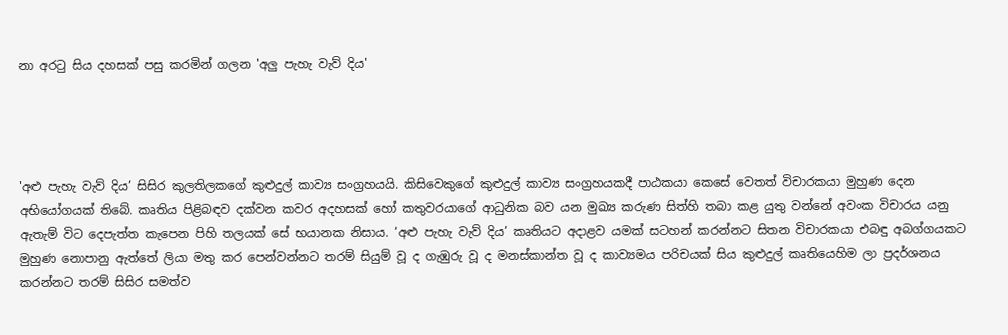නා අරටු සිය දහසක් පසු කරමින් ගලන 'අලු පැහැ වැව් දිය'




'අළු පැහැ වැව් දිය’ සිසිර කුලතිලකගේ කුළුදුල් කාව්‍ය සංග්‍රහයයි. කිසිවෙකුගේ කුළුදුල් කාව්‍ය සංග්‍රහයකදී පාඨකයා කෙසේ වෙතත් විචාරකයා මුහුණ දෙන අභියෝගයක් තිබේ. කෘතිය පිළිබඳව දක්වන කවර අදහසක් හෝ කතුවරයාගේ ආධුනික බව යන මුඛ්‍ය කරුණ සිත්හි තබා කළ යුතු වන්නේ අවංක විචාරය යනු ඇතැම් විට දෙපැත්ත කැපෙන පිහි තලයක් සේ භයානක නිසාය. ‘අළු පැහැ වැව් දිය’ කෘතියට අදාළව යමක් සටහන් කරන්නට සිතන විචාරකයා එබඳු අබග්ගයකට මුහුණ නොපානු ඇත්තේ ලියා මතු කර පෙන්වන්නට තරම් සියුම් වූ ද ගැඹුරු වූ ද මනස්කාන්ත වූ ද කාව්‍යමය පරිචයක් සිය කුළුදුල් කෘතියෙහිම ලා ප්‍රදර්ශනය කරන්නට තරම් සිසිර සමත්ව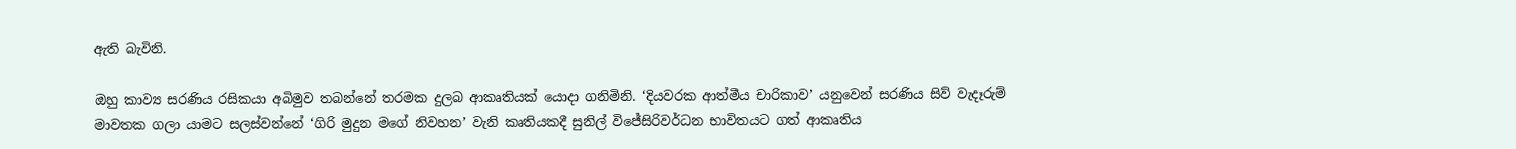ඇති බැවිනි.

ඔහු කාව්‍ය සරණිය රසිකයා අබිමුව තබන්නේ තරමක දුලබ ආකෘතියක් යොදා ගනිමිනි. ‘දියවරක ආත්මීය චාරිකාව’ යනුවෙන් සරණිය සිව් වැදෑරුම් මාවතක ගලා යාමට සලස්වන්නේ ‘ගිරි මුදුන මගේ නිවහන’ වැනි කෘතියකදී සුනිල් විජේසිරිවර්ධන භාවිතයට ගත් ආකෘතිය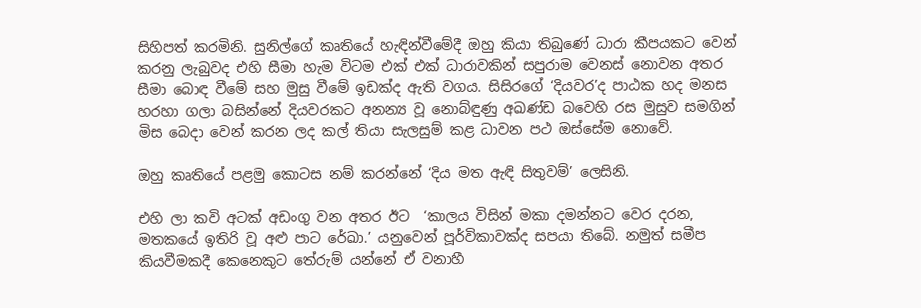සිහිපත් කරමිනි. සුනිල්ගේ කෘතියේ හැඳින්වීමේදී ඔහු කියා තිබුණේ ධාරා කීපයකට වෙන් කරනු ලැබුවද එහි සීමා හැම විටම එක් එක් ධාරාවකින් සපුරාම වෙනස් නොවන අතර සීමා බොඳ වීමේ සහ මුසු වීමේ ඉඩක්ද ඇති වගය. සිසිරගේ ‘දියවර’ද පාඨක හද මනස හරහා ගලා බසින්නේ දියවරකට අනන්‍ය වූ නොබ්ඳුණු අඛණ්ඩ බවෙහි රස මුසුව සමගින් මිස බෙදා වෙන් කරන ලද කල් තියා සැලසුම් කළ ධාවන පථ ඔස්සේම නොවේ.

ඔහු කෘතියේ පළමු කොටස නම් කරන්නේ ‘දිය මත ඇඳි සිතුවම්’ ලෙසිනි.

එහි ලා කවි අටක් අඩංගු වන අතර ඊට  ‘කාලය විසින් මකා දමන්නට වෙර දරන, මතකයේ ඉතිරි වූ අළු පාට රේඛා.’ යනුවෙන් පූර්විකාවක්ද සපයා තිබේ. නමුත් සමීප කියවීමකදී කෙනෙකුට තේරුම් යන්නේ ඒ වනාහී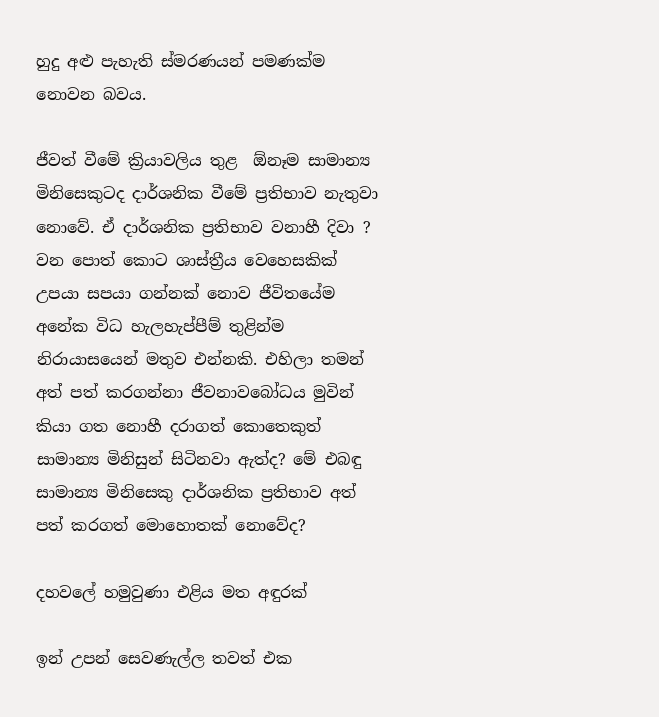හුදු අළු පැහැති ස්මරණයන් පමණක්ම නොවන බවය.

ජීවත් වීමේ ක්‍රියාවලිය තුළ  ඕනෑම සාමාන්‍ය මිනිසෙකුටද දාර්ශනික වීමේ ප්‍රතිභාව නැතුවා නොවේ. ඒ දාර්ශනික ප්‍රතිභාව වනාහී දිවා ? වන පොත් කොට ශාස්ත්‍රීය වෙහෙසකික් උපයා සපයා ගන්නක් නොව ජීවිතයේම අනේක විධ හැලහැප්පීම් තුළින්ම නිරායාසයෙන් මතුව එන්නකි. එහිලා තමන් අත් පත් කරගන්නා ජීවනාවබෝධය මුවින් කියා ගත නොහී දරාගත් කොතෙකුත් සාමාන්‍ය මිනිසුන් සිටිනවා ඇත්ද? මේ එබඳු සාමාන්‍ය මිනිසෙකු දාර්ශනික ප්‍රතිභාව අත් පත් කරගත් මොහොතක් නොවේද?

දහවලේ හමුවුණා එළිය මත අඳුරක්

ඉන් උපන් සෙවණැල්ල තවත් එක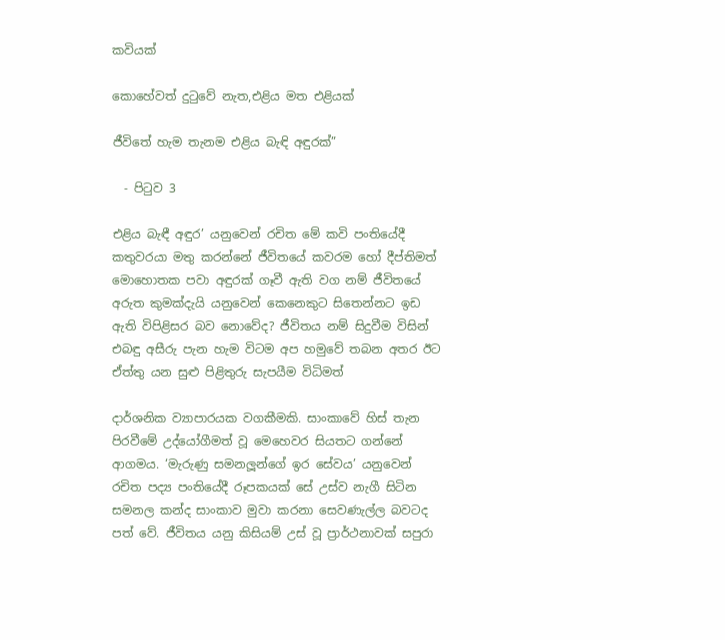කවියක්

කොහේවත් දුටුවේ නැත,එළිය මත එළියක්

ජීවිතේ හැම තැනම එළිය බැඳි අඳුරක්”

  - පිටුව 3

එළිය බැඳී අඳුර’ යනුවෙන් රචිත මේ කවි පංතියේදී කතුවරයා මතු කරන්නේ ජීවිතයේ කවරම හෝ දීප්තිමත් මොහොතක පවා අඳුරක් ගෑවී ඇති වග නම් ජීවිතයේ අරුත කුමක්දැයි යනුවෙන් කෙනෙකුට සිතෙන්නට ඉඩ ඇති විපිළිසර බව නොවේද? ජීවිතය නම් සිදුවීම විසින් එබඳු අසීරු පැන හැම විටම අප හමුවේ තබන අතර ඊට ඒත්තු යන සුළු පිළිතුරු සැපයීම විධිමත්

දාර්ශනික ව්‍යාපාරයක වගකීමකි. සාංකාවේ හිස් තැන පිරවීමේ උද්යෝගීමත් වූ මෙහෙවර සියතට ගන්නේ ආගමය. ‘මැරුණු සමනලූන්ගේ ඉර සේවය’ යනුවෙන් රචිත පද්‍ය පංතියේදී රූපකයක් සේ උස්ව නැගී සිටින සමනල කන්ද සාංකාව මුවා කරනා සෙවණැල්ල බවටද පත් වේ. ජීවිතය යනු කිසියම් උස් වූ ප්‍රාර්ථනාවක් සපුරා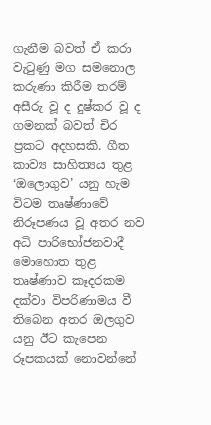ගැනීම බවත් ඒ කරා වැටුණු මග සමනොල කරුණා කිරීම තරම් අසීරු වූ ද දුෂ්කර වූ ද ගමනක් බවත් චිර ප්‍රකට අදහසකි. ගීත කාව්‍ය සාහිත්‍යය තුළ ‘ඔලොගුව’ යනු හැම විටම තෘෂ්ණාවේ නිරූපණය වූ අතර නව අධි පාරිභෝජනවාදී මොහොත තුළ තෘෂ්ණාව කෑදරකම දක්වා විපරිණාමය වී තිබෙන අතර ඔලගුව යනු ඊට කැපෙන රූපකයක් නොවන්නේ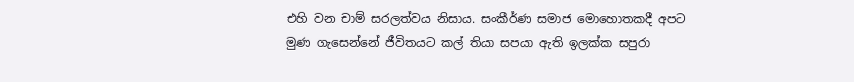එහි වන චාම් සරලත්වය නිසාය. සංකීර්ණ සමාජ මොහොතකදී අපට මුණ ගැසෙන්නේ ජීවිතයට කල් තියා සපයා ඇති ඉලක්ක සපුරා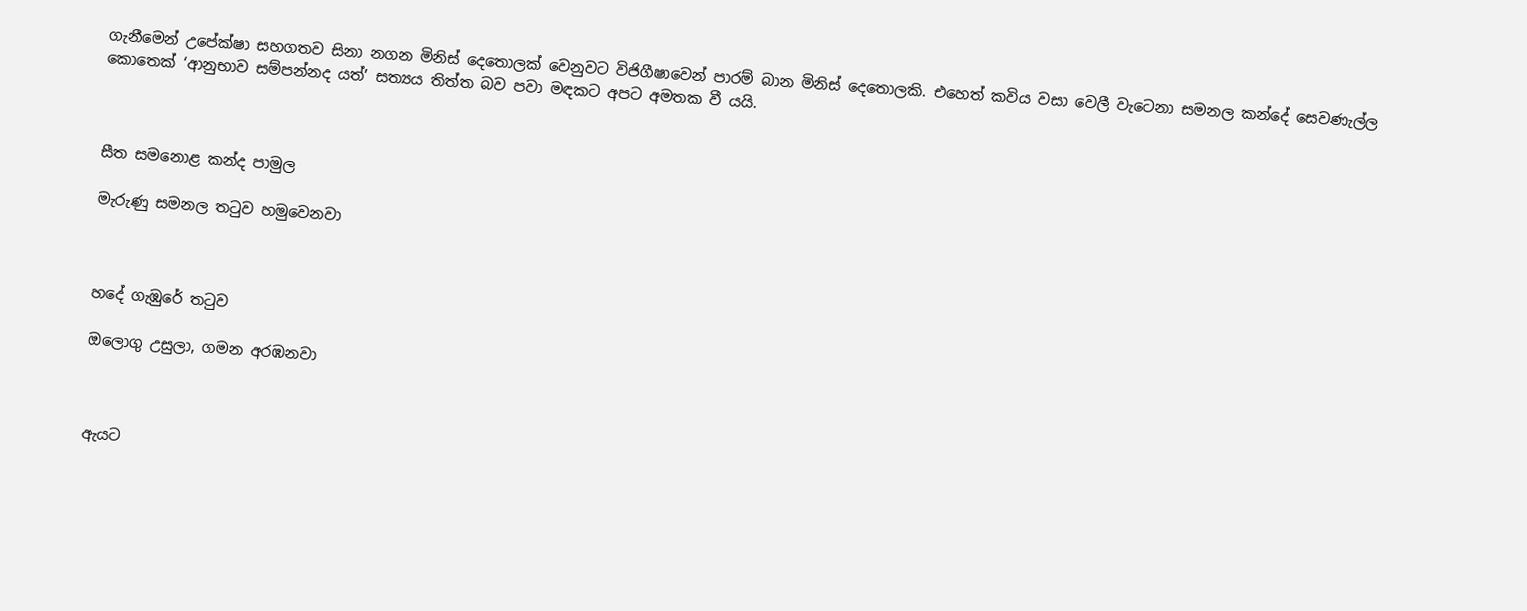ගැනීමෙන් උපේක්ෂා සහගතව සිනා නගන මිනිස් දෙතොලක් වෙනුවට විජිගීෂාවෙන් පාරම් බාන මිනිස් දෙතොලකි. එහෙත් කවිය වසා වෙලී වැටෙනා සමනල කන්දේ සෙවණැල්ල කොතෙක් ‘ආනුභාව සම්පන්නද යත්’ සත්‍යය තිත්ත බව පවා මඳකට අපට අමතක වී යයි.



සීත සමනොළ කන්ද පාමුල

මැරුණු සමනල තටුව හමුවෙනවා



හදේ ගැඹුරේ තටුව

ඔලොගු උසුලා, ගමන අරඹනවා



ඇයට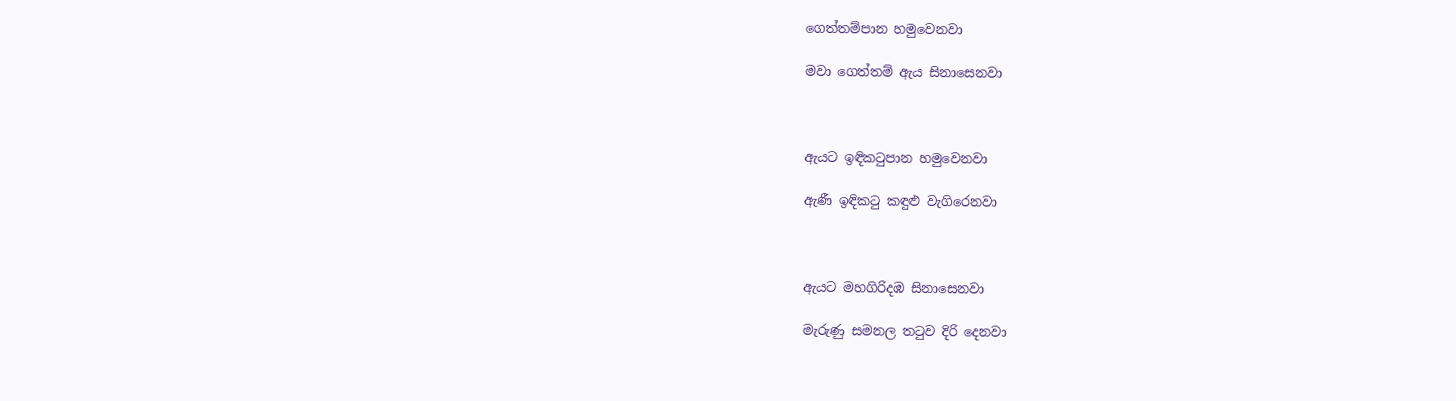ගෙත්තම්පාන හමුවෙනවා

මවා ගෙත්තම් ඇය සිනාසෙනවා



ඇයට ඉඳිකටුපාන හමුවෙනවා

ඇණී ඉඳිකටු කඳුළු වැගිරෙනවා



ඇයට මහගිරිදඹ සිනාසෙනවා

මැරුණු සමනල තටුව දිරි දෙනවා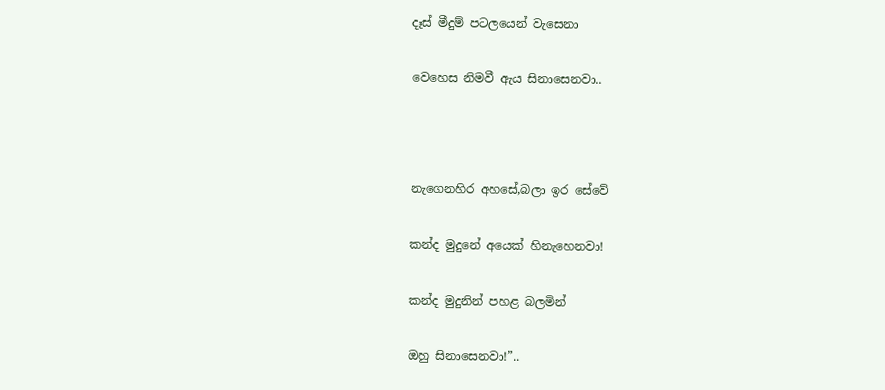දෑස් මීදුම් පටලයෙන් වැසෙනා

වෙහෙස නිමවී ඇය සිනාසෙනවා..



නැගෙනහිර අහසේ,බලා ඉර සේවේ

කන්ද මුදුනේ අයෙක් හිනැහෙනවා!

කන්ද මුදුනින් පහළ බලමින්

ඔහු සිනාසෙනවා!”..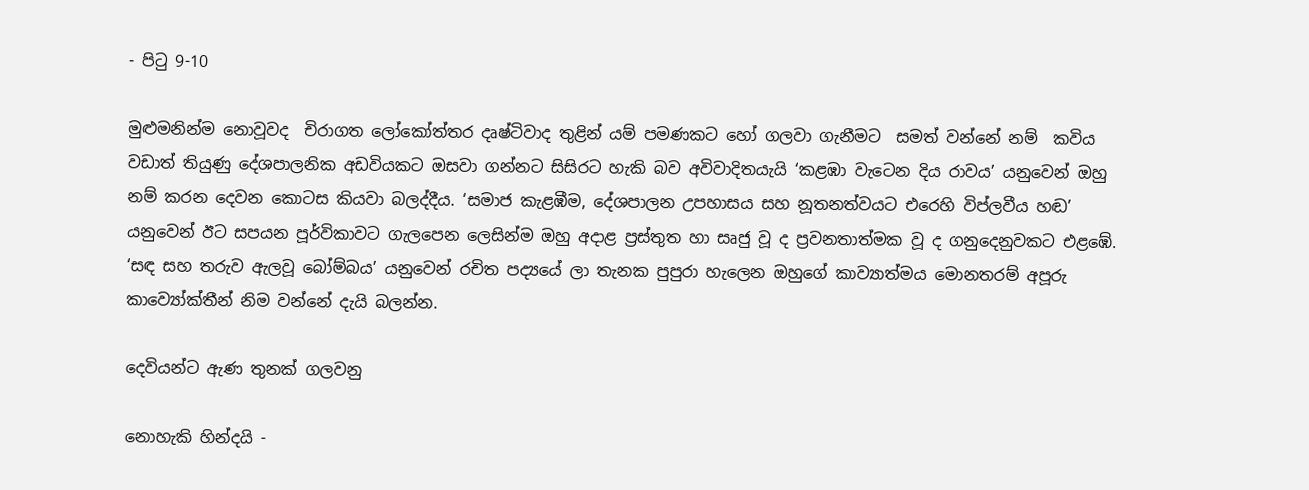- පිටු 9-10

මුළුමනින්ම නොවූවද  චිරාගත ලෝකෝත්තර දෘෂ්ටිවාද තුළින් යම් පමණකට හෝ ගලවා ගැනීමට  සමත් වන්නේ නම්  කවිය වඩාත් තියුණු දේශපාලනික අඩවියකට ඔසවා ගන්නට සිසිරට හැකි බව අවිවාදිතයැයි ‘කළඹා වැටෙන දිය රාවය’ යනුවෙන් ඔහු නම් කරන දෙවන කොටස කියවා බලද්දීය. ‘සමාජ කැළඹීම, දේශපාලන උපහාසය සහ නූතනත්වයට එරෙහි විප්ලවීය හඬ’ යනුවෙන් ඊට සපයන පූර්විකාවට ගැලපෙන ලෙසින්ම ඔහු අදාළ ප්‍රස්තුත හා සෘජු වූ ද ප්‍රවනතාත්මක වූ ද ගනුදෙනුවකට එළඹේ. ‘සඳ සහ තරුව ඇලවූ බෝම්බය’ යනුවෙන් රචිත පද්‍යයේ ලා තැනක පුපුරා හැලෙන ඔහුගේ කාව්‍යාත්මය මොනතරම් අපූරු කාව්‍යෝක්තීන් නිම වන්නේ දැයි බලන්න.

දෙවියන්ට ඇණ තුනක් ගලවනු

නොහැකි හින්දයි -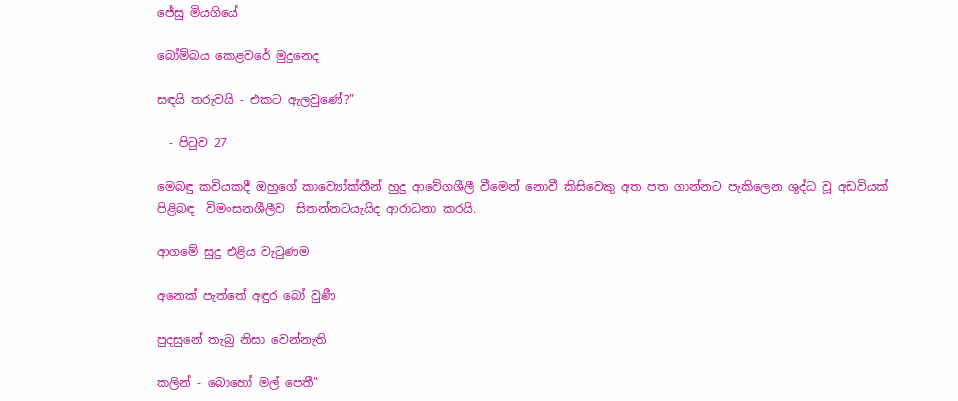ජේසු මියගියේ

බෝම්බය කෙළවරේ මුදුනෙද

සඳයි තරුවයි - එකට ඇලවුණේ?”

  - පිටුව 27

මෙබඳු කවියකදී ඔහුගේ කාව්‍යෝක්තීන් හුදු ආවේගශීලී වීමෙන් නොවී කිසිවෙකු අත පත ගාන්නට පැකිලෙන ශුද්ධ වූ අඩවියක් පිළිබඳ  විමංසනශීලීව  සිතන්නටයැයිද ආරාධනා කරයි.

ආගමේ සුදු එළිය වැටුණම

අනෙක් පැත්තේ අඳුර බෝ වුණී

පුදසුනේ තැබු නිසා වෙන්නැති

කලින් - බොහෝ මල් පෙතී”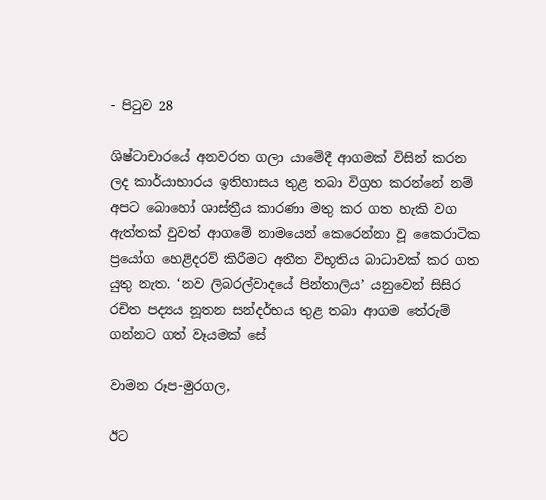- පිටුව 28

ශිෂ්ටාචාරයේ අනවරත ගලා යාමේදී ආගමක් විසින් කරන ලද කාර්යාභාරය ඉතිහාසය තුළ තබා විග්‍රහ කරන්නේ නම් අපට බොහෝ ශාස්ත්‍රීය කාරණා මතු කර ගත හැකි වග ඇත්තක් වුවත් ආගමේ නාමයෙන් කෙරෙන්නා වූ කෛරාටික ප්‍රයෝග හෙළිදරව් කිරීමට අතීත විභූතිය බාධාවක් කර ගත යුතු නැත. ‘නව ලිබරල්වාදයේ පින්තාලිය’ යනුවෙන් සිසිර රචිත පද්‍යය නූතන සන්දර්භය තුළ තබා ආගම තේරුම් ගන්නට ගත් වෑයමක් සේ

වාමන රූප-මුරගල,

ඊට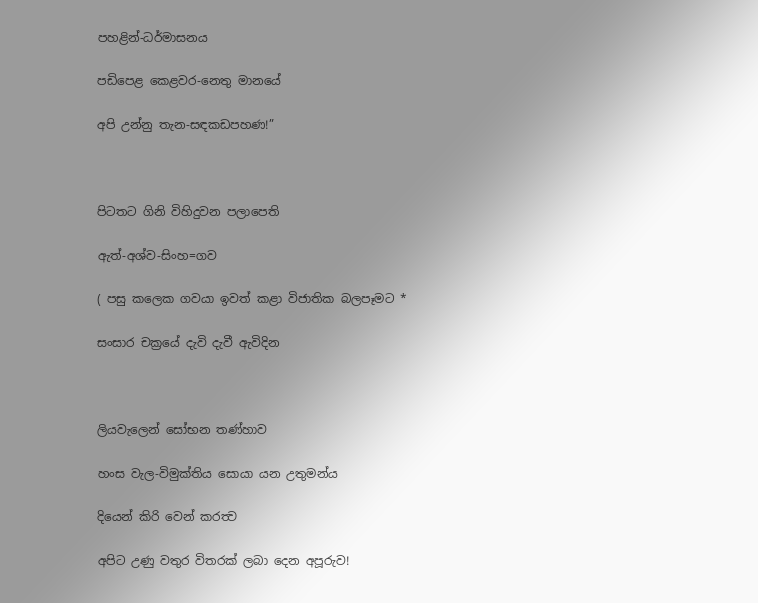පහළින්-ධර්මාසනය

පඩිපෙළ කෙළවර-නෙතු මානයේ

අපි උන්නු තැන-සඳකඩපහණ!”



පිටතට ගිනි විහිදුවන පලාපෙති

ඇත්-අශ්ව-සිංහ=ගව

( පසු කලෙක ගවයා ඉවත් කළා විජාතික බලපෑමට *

සංසාර චක්‍රයේ දැවි දැවී ඇවිදින



ලියවැලෙන් සෝභන තණ්හාව

හංස වැල-විමුක්තිය සොයා යන උතුමන්ය

දියෙන් කිරි වෙන් කරත්‍ව

අපිට උණු වතුර විතරක් ලබා දෙන අපූරුව!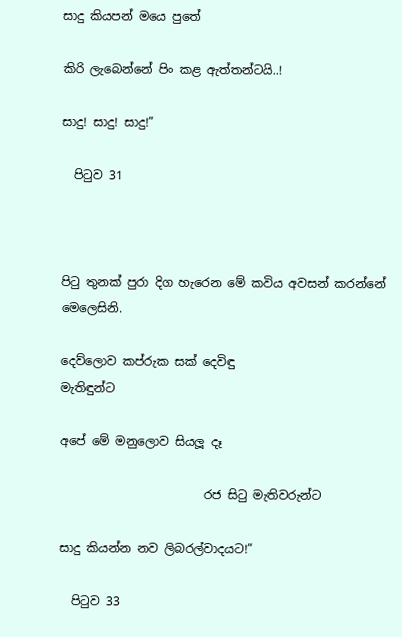සාදු කියපන් මයෙ පුතේ

කිරි ලැබෙන්නේ පිං කළ ඇත්තන්ටයි..!

සාදු! සාදු! සාදු!”

  පිටුව 31



පිටු තුනක් පුරා දිග හැරෙන මේ කවිය අවසන් කරන්නේ මෙලෙසිනි.

දෙව්ලොව කප්රුක සක් දෙවිඳු                                     මැතිඳුන්ට

අපේ මේ මනුලොව සියලූ දෑ

                        රජ සිටු මැතිවරුන්ට

සාදු කියන්න නව ලිබරල්වාදයට!”

  පිටුව 33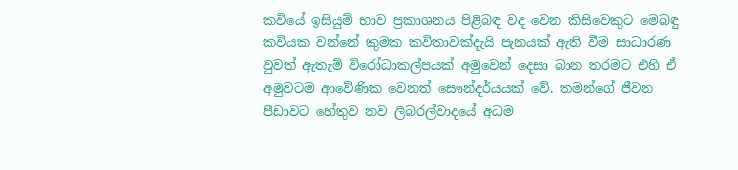කවියේ ඉසියුම් භාව ප්‍රකාශනය පිළිබඳ වද වෙන කිසිවෙකුට මෙබඳු කවියක වන්නේ කුමක කවිතාවක්දැයි පැනයක් ඇති වීම සාධාරණ වුවත් ඇතැම් විරෝධාකල්පයක් අමුවෙන් දෙසා බාන තරමට එහි ඒ අමුවටම ආවේණික වෙනත් සෞන්දර්යයක් වේ. තමන්ගේ ජීවන පීඩාවට හේතුව නව ලිබරල්වාදයේ අධම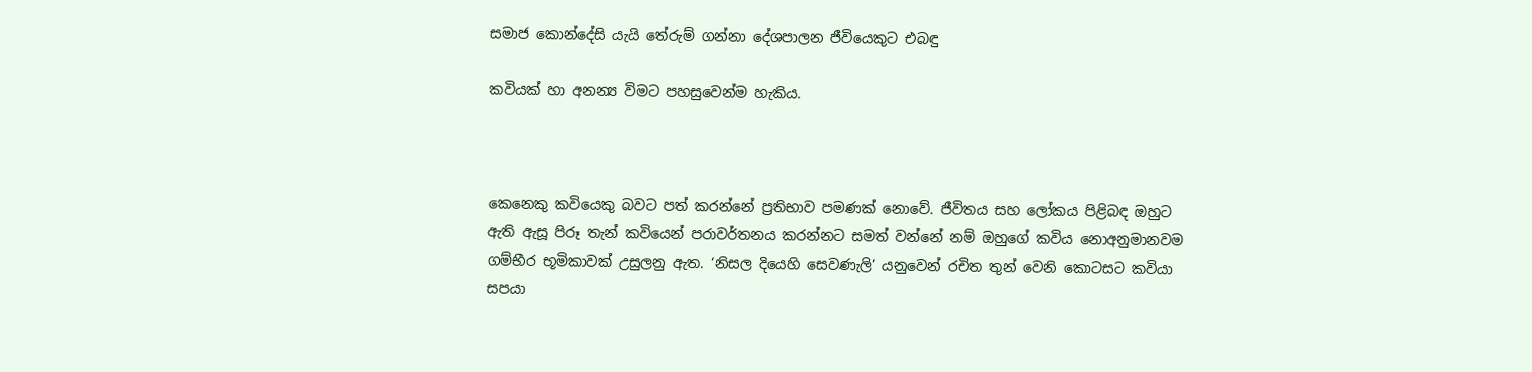සමාජ කොන්දේසි යැයි තේරුම් ගන්නා දේශපාලන ජීවියෙකුට එබඳු

කවියක් හා අනන්‍ය විමට පහසුවෙන්ම හැකිය.



කෙනෙකු කවියෙකු බවට පත් කරන්නේ ප්‍රතිභාව පමණක් නොවේ. ජීවිතය සහ ලෝකය පිළිබඳ ඔහුට ඇති ඇසූ පිරූ තැන් කවියෙන් පරාවර්තනය කරන්නට සමත් වන්නේ නම් ඔහුගේ කවිය නොඅනුමානවම ගම්භීර භූමිකාවක් උසුලනු ඇත. ‘නිසල දියෙහි සෙවණැලි’ යනුවෙන් රචිත තුන් වෙනි කොටසට කවියා සපයා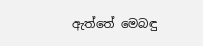ඇත්තේ මෙබඳු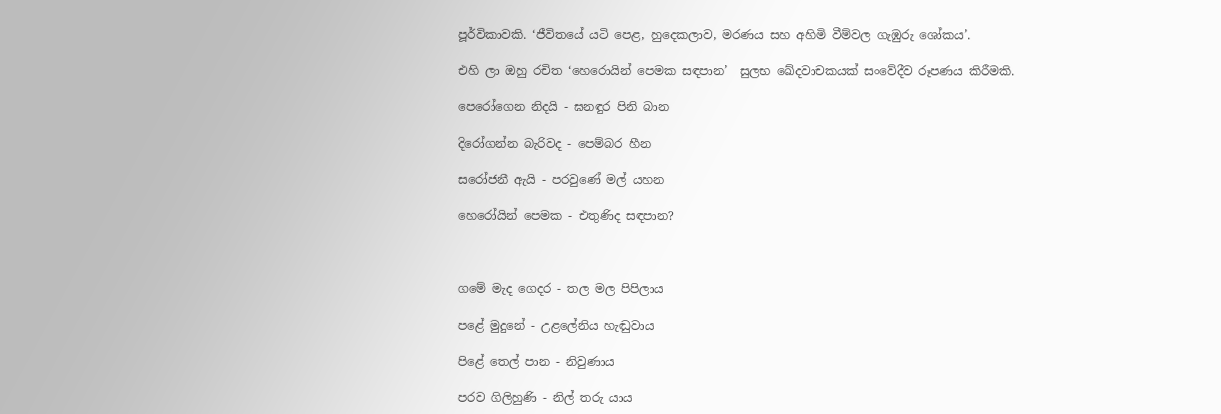පූර්විකාවකි. ‘ජීවිතයේ යටි පෙළ, හුදෙකලාව, මරණය සහ අහිමි වීම්වල ගැඹුරු ශෝකය’.

එහි ලා ඔහු රචිත ‘හෙරොයින් පෙමක සඳපාන’  සුලභ ඛේදවාචකයක් සංවේදීව රූපණය කිරීමකි.

පෙරෝගෙන නිදයි - ඝනඳුර පිනි බාන

දිරෝගන්න බැරිවද - පෙම්බර හීන

සරෝජනී ඇයි - පරවුණේ මල් යහන

හෙරෝයින් පෙමක - එතුණිද සඳපාන?



ගමේ මැද ගෙදර - තල මල පිපිලාය

පළේ මුදුනේ - උළලේනිය හැඬුවාය

පිළේ තෙල් පාන - නිවුණාය

පරව ගිලිහුණි - නිල් තරු යාය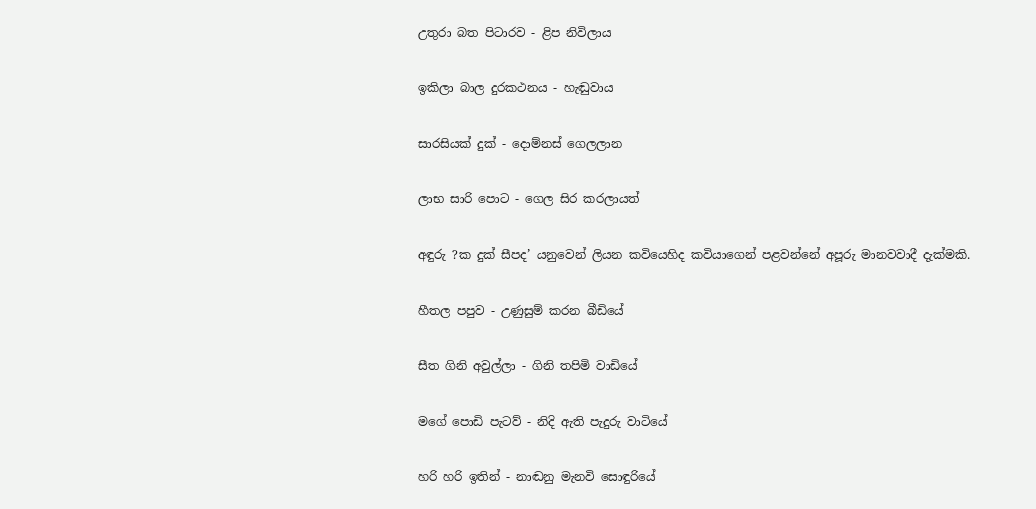උතුරා බත පිටාරව - ළිප නිවිලාය

ඉකිලා බාල දුරකථනය - හැඬුවාය

සාරසියක් දුක් - දොම්නස් ගෙලලාන

ලාභ සාරි පොට - ගෙල සිර කරලායත්‍

අඳුරු ?ක දුක් සීපද’ යනුවෙන් ලියන කවියෙහිද කවියාගෙන් පළවන්නේ අපූරු මානවවාදී දැක්මකි.

හීතල පපුව - උණුසුම් කරන බීඩියේ

සීත ගිනි අවුල්ලා - ගිනි තපිමි වාඩියේ

මගේ පොඩි පැටව් - නිදි ඇති පැදුරු වාටියේ

හරි හරි ඉතින් - නාඬනු මැනවි සොඳුරියේ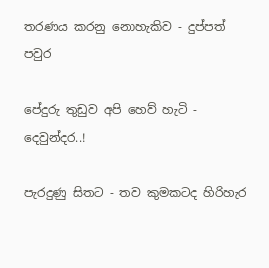තරණය කරනු නොහැකිව - දුප්පත් පවුර

පේදුරු තුඩුව අපි හෙව් හැටි - දෙවුන්දර..!

පැරදුණු සිතට - තව කුමකටද හිරිහැර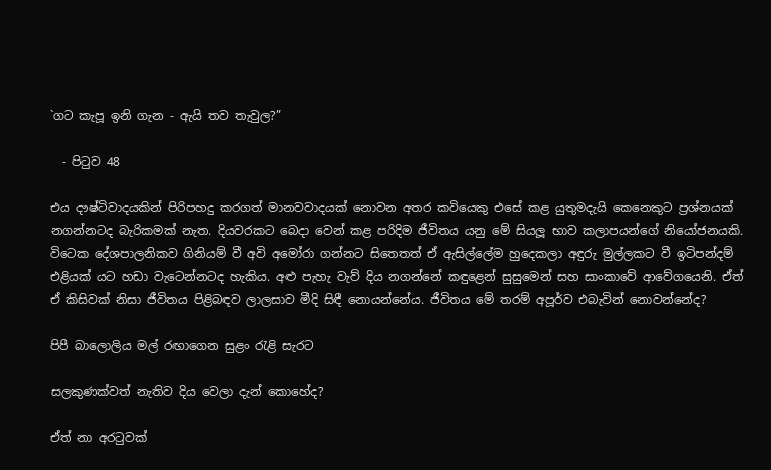`ගට කැපූ ඉනි ගැන - ඇයි තව තැවුල?”

  - පිටුව 48

එය දෟෂ්ටිවාදයකින් පිරිපහදු කරගත් මානවවාදයක් නොවන අතර කවියෙකු එසේ කළ යුතුමදැයි කෙනෙකුට ප්‍රශ්නයක් නගන්නටද බැරිකමක් නැත. දියවරකට බෙදා වෙන් කළ පරිදිම ජීවිතය යනු මේ සියලූ භාව කලාපයන්ගේ නියෝජනයකි. විටෙක දේශපාලනිකව ගිනියම් වී අවි අමෝරා ගන්නට සිතෙතත් ඒ ඇසිල්ලේම හුදෙකලා අඳුරු මුල්ලකට වී ඉටිපන්දම් එළියක් යට හඩා වැටෙන්නටද හැකිය. අළු පැහැ වැව් දිය නගන්නේ කඳුළෙන් සුසුමෙන් සහ සාංකාවේ ආවේගයෙනි. ඒත් ඒ කිසිවක් නිසා ජීවිතය පිළිබඳව ලාලසාව මීදි සිඳී නොයන්නේය. ජීවිතය මේ තරම් අපූර්ව එබැවින් නොවන්නේද?

පිපී බාලොලිය මල් රඟාගෙන සුළං රැළි සැරට

සලකුණක්වත් නැතිව දිය වෙලා දැන් කොහේද?

ඒත් නා අරටුවක්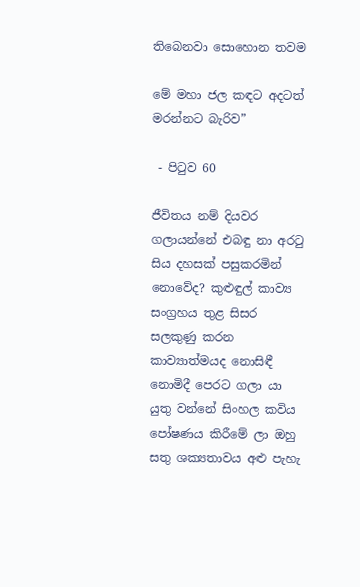තිබෙනවා සොහොන තවම

මේ මහා ජල කඳට අදටත් මරන්නට බැරිව”

 - පිටුව 60

ජීවිතය නම් දියවර ගලායන්නේ එබඳු නා අරටු සිය දහසක් පසුකරමින් නොවේද? කුළුඳුල් කාව්‍ය සංග්‍රහය තුළ සිසර සලකුණු කරන කාව්‍යාත්මයද නොසිඳී නොමිදී පෙරට ගලා යා යුතු වන්නේ සිංහල කවිය පෝෂණය කිරීමේ ලා ඔහු සතු ශක්‍යතාවය අළු පැහැ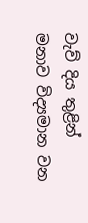වැව් දිය තුළින් මනාව විද්‍යමාන වන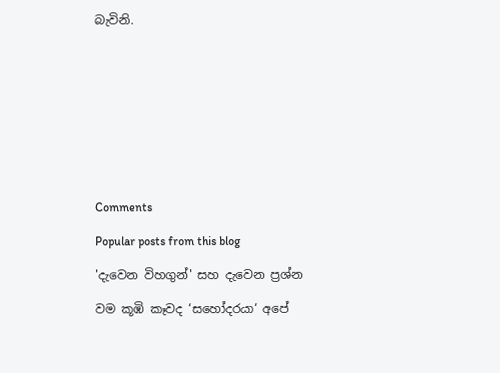බැවිනි.










Comments

Popular posts from this blog

'දැවෙන විහගුන්' සහ දැවෙන ප්‍රශ්න

වම කූඹි කෑවද ‘සහෝදරයා‘ අපේ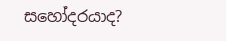සහෝදරයාද?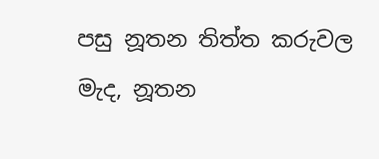පසු නූතන තිත්ත කරුවල මැද, නූතන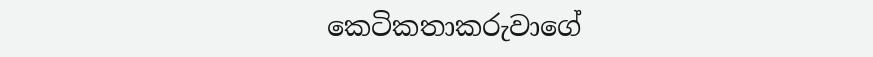කෙටිකතාකරුවාගේ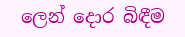ලෙන් දොර බිඳීම